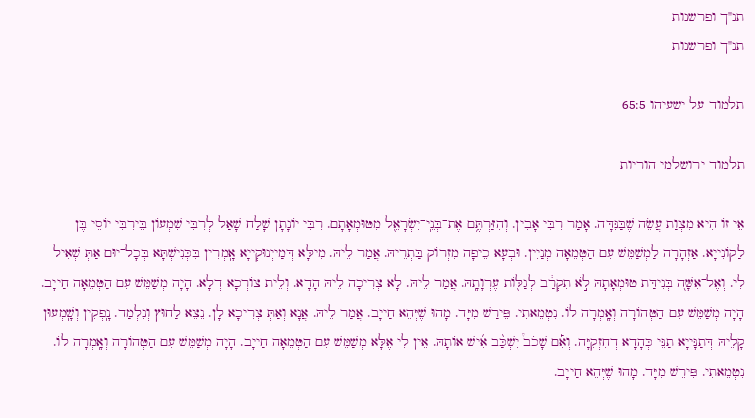תנ"ך ופרשנות
תנ"ך ופרשנות

תלמוד על ישעיהו 65:5

תלמוד ירושלמי הוריות

אֵי זוֹ הִיא מִצְוַת עֲשֵׂה שֶׁבַּנִּדָּה. אָמַר רִבִּי אָבִין. וְהִזַּרְתֶּ֥ם אֶת־בְּנֵֽי־יִשְׂרָאֵ֖ל מִטּוּמְאָתָם. רִבִּי יוֹנָתָן שָׁלַח שָׁאַל לְרִבִּי שִׁמְעוֹן בֵּירִבִּי יוֹסֵי בֶּן לַקוֹנִייָא. אַזְהָרָה לַמְשַׁמֵּשׁ עִם הַטְּמֵאָה מְנַיִין. וּבְעָא כֵיפָה מִזְרוֹק בַּתְרֵיהּ. אֲמַר לֵיהּ. מִילָּא דְּמַייְנוּקְייָא אָֽמְרִין בִּכְּנִישְׁתָּא בְּכָל־יוּם אַתְּ שְׁאִיל לִי. וְאֶל־אִשָּׁה֭ בְּנִידַּת טוּמְאָתָהּ לֹ֣א תִקְרַ֔ב לְגַלּ֖וֹת עֶרְוָתָֽהּ. אֲמַר לֵיהּ. לָא צְרִיכָה לֵיהּ הָדָא. וְלֵית צוֹרְכָא דְלָא. הָיָה מְשַׁמֵּשׁ עִם הַטְּמֵאָה חַייָב. הָיָה מְשַׁמֵּשׁ עִם הַטְּהוֹרָה וְאָֽמְרָה לוֹ. נִטְמֵאתִי. פֵּירַשׁ מִיָּד. מָהוּ שֶׁיְּהֵא חַייָב. אֲמַר לֵיהּ. אֲנָא וְאַתְּ צְרִיכָא לָן. נֵצֵא לַחוּץ וְנִלְמַד. נָֽפְקִין וְשָֽׁמְעוּן קָלֵיהּ דְּתַנָּייָא תַנֵּי כְּהָדָא דְחִזְקִיָּה. וְאִ֡ם שָׁכֹב֩ יִשְׁכַּ֨ב אִ֜ישׁ אוֹתָהּ. אֵין לִי אֶלָּא מְשַׁמֵּשׁ עִם הַטְּמֵאָה חַייָב. הָיָה מְשַׁמֵּשׁ עִם הַטְּהוֹרָה וְאָֽמְרָה לוֹ. נִטְמֵאתִי. פִּירֵשׁ מִיָּד. מָהוּ שֶׁיְּהֵא חַייָב.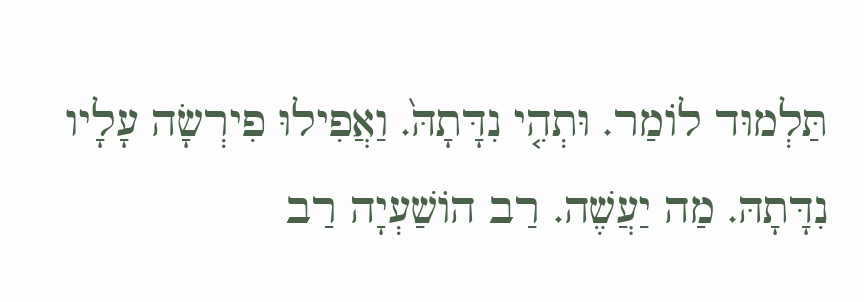תַּלְמוּד לוֹמַר. וּתְהִ֤י נִדָּתָהּ֙. וַאֲפִילוּ פִירְשָׂה עָלָיו נִדָּתָהּ. מַה יַעֲשֶׁה. רַב הוֹשַׁעְיָה רַב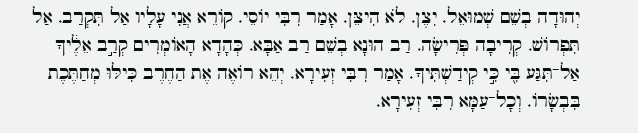יְהוּדָה בְשֵׁם שְׁמוּאֵל. יִצֶן. לֹא הִיצֵּן. אָמַר רִבִּי יוֹסֵי. קוֹרֵא אֲנִי עָלָיו אַל תִּקְרַב. אַל תִּפְרוֹשׁ. קְרִיבָה פְּרִישָׂה. רַב הוּנָא בְשֵׁם רַב אַבָּא. כְּהָדָא הָאוֹמְרִים קְרַ֣ב אֵלֶ֔יךָ אַל־תִּגַּע בִּ֖י כִּ֣י קְידַשְׁתִּיךָ. אָמַר רִבִּי זְעִירָא. יְהֵא רוֹאֶה אֶת הַחֶרֶב כִּילּוּ מְחַתֶּכֶת בִּבְשָׂרוֹ. וְכָל־עַמָּא רִבִּי זְעִירָא.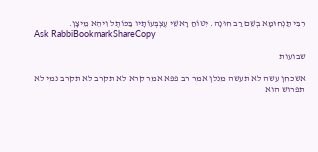רִבִּי תַנְחוּמָא בְשֵׁם רַב חוּנָה. יִטּוֹחַ רָאשֵׁי עֶצְבְּעוֹתָיו בַּכּוֹתֶל וִיהֵא מֵיצָן.
Ask RabbiBookmarkShareCopy

שבועות

אשכחן עשה לא תעשה מנלן אמר רב פפא אמר קרא לא תקרב לא תקרב נמי לא תפרוש הוא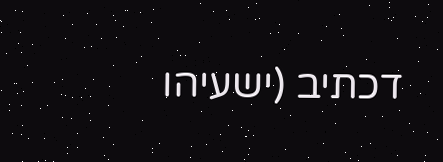דכתיב (ישעיהו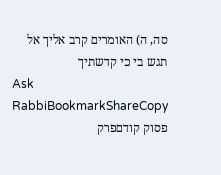סה, ה) האומרים קרב אליך אל תגש בי כי קדשתיך
Ask RabbiBookmarkShareCopy
פסוק קודםפרק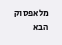מלאפסוק הבא